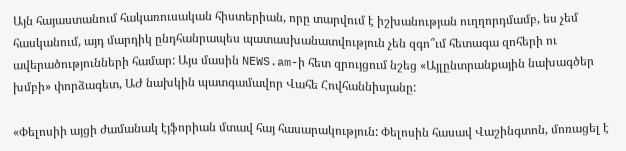Այն հայաստանում հակառուսական հիստերիան, որը տարվում է իշխանության ուղղորդմամբ, ես չեմ հասկանում, այդ մարդիկ ընդհանրապես պատասխանատվություն չեն զգո՞ւմ հետագա զոհերի ու ավերածությունների համար: Այս մասին NEWS.am-ի հետ զրույցում նշեց «Այլընտրանքային նախագծեր խմբի» փորձագետ, ԱԺ նախկին պատգամավոր Վահե Հովհաննիսյանը:

«Փելոսիի այցի ժամանակ էյֆորիան մտավ հայ հասարակություն: Փելոսին հասավ Վաշինգտոն, մոռացել է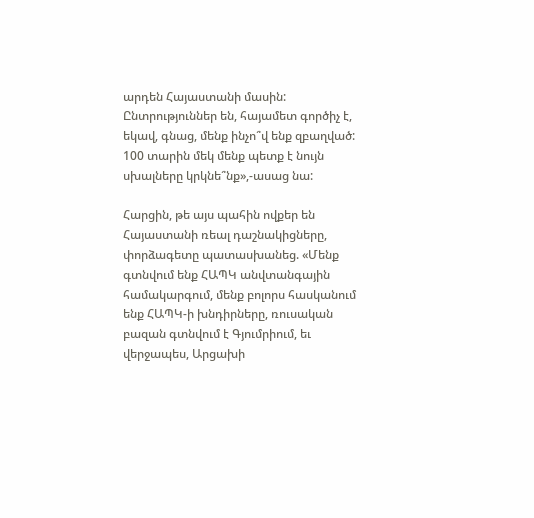արդեն Հայաստանի մասին: Ընտրություններ են, հայամետ գործիչ է, եկավ, գնաց, մենք ինչո՞վ ենք զբաղված: 100 տարին մեկ մենք պետք է նույն սխալները կրկնե՞նք»,-ասաց նա:

Հարցին, թե այս պահին ովքեր են Հայաստանի ռեալ դաշնակիցները, փորձագետը պատասխանեց. «Մենք գտնվում ենք ՀԱՊԿ անվտանգային համակարգում, մենք բոլորս հասկանում ենք ՀԱՊԿ-ի խնդիրները, ռուսական բազան գտնվում է Գյումրիում, եւ վերջապես, Արցախի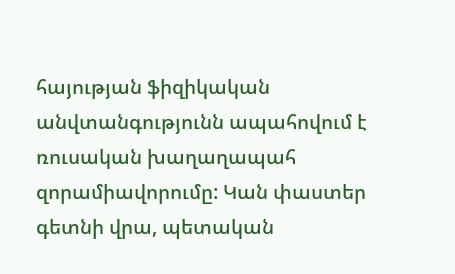հայության ֆիզիկական անվտանգությունն ապահովում է ռուսական խաղաղապահ զորամիավորումը: Կան փաստեր գետնի վրա, պետական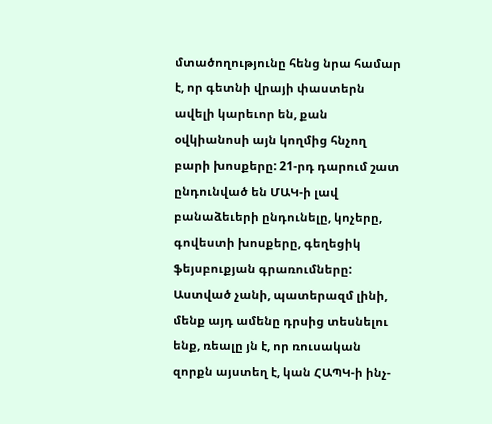մտածողությունը հենց նրա համար է, որ գետնի վրայի փաստերն ավելի կարեւոր են, քան օվկիանոսի այն կողմից հնչող բարի խոսքերը: 21-րդ դարում շատ ընդունված են ՄԱԿ-ի լավ բանաձեւերի ընդունելը, կոչերը, գովեստի խոսքերը, գեղեցիկ ֆեյսբուքյան գրառումները: Աստված չանի, պատերազմ լինի, մենք այդ ամենը դրսից տեսնելու ենք, ռեալը յն է, որ ռուսական զորքն այստեղ է, կան ՀԱՊԿ-ի ինչ-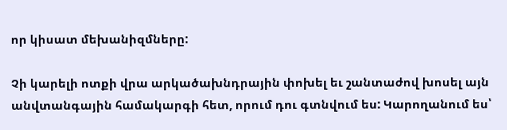որ կիսատ մեխանիզմները:

Չի կարելի ոտքի վրա արկածախնդրային փոխել եւ շանտաժով խոսել այն անվտանգային համակարգի հետ, որում դու գտնվում ես: Կարողանում ես՝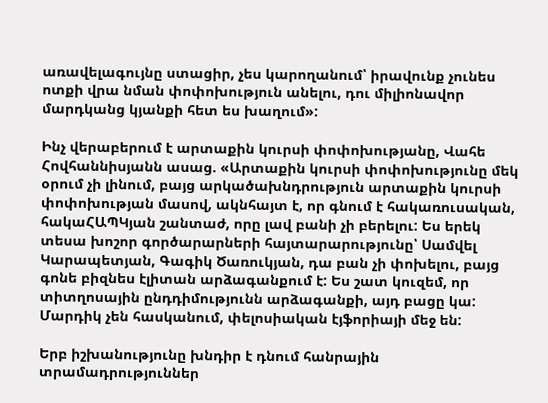առավելագույնը ստացիր, չես կարողանում՝ իրավունք չունես ոտքի վրա նման փոփոխություն անելու, դու միլիոնավոր մարդկանց կյանքի հետ ես խաղում»:

Ինչ վերաբերում է արտաքին կուրսի փոփոխությանը, Վահե Հովհաննիսյանն ասաց. «Արտաքին կուրսի փոփոխությունը մեկ օրում չի լինում, բայց արկածախնդրություն արտաքին կուրսի փոփոխության մասով, ակնհայտ է, որ գնում է հակառուսական, հակաՀԱՊԿյան շանտաժ, որը լավ բանի չի բերելու: Ես երեկ տեսա խոշոր գործարարների հայտարարությունը՝ Սամվել Կարապետյան, Գագիկ Ծառուկյան, դա բան չի փոխելու, բայց գոնե բիզնես էլիտան արձագանքում է: Ես շատ կուզեմ, որ տիտղոսային ընդդիմությունն արձագանքի, այդ բացը կա: Մարդիկ չեն հասկանում, փելոսիական էյֆորիայի մեջ են:

Երբ իշխանությունը խնդիր է դնում հանրային տրամադրություններ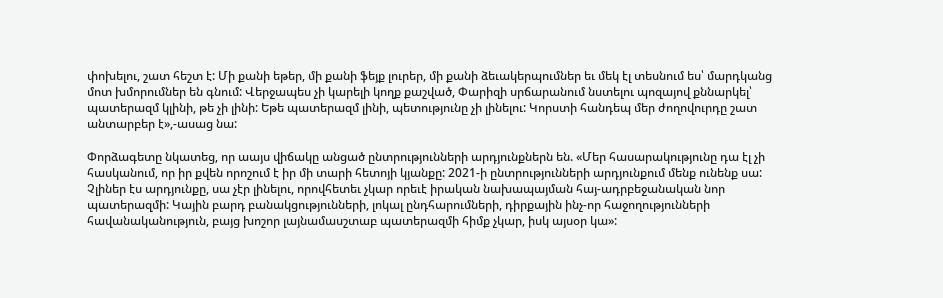փոխելու, շատ հեշտ է: Մի քանի եթեր, մի քանի ֆեյք լուրեր, մի քանի ձեւակերպումներ եւ մեկ էլ տեսնում ես՝ մարդկանց մոտ խմորումներ են գնում: Վերջապես չի կարելի կողք քաշված, Փարիզի սրճարանում նստելու պոզայով քննարկել՝ պատերազմ կլինի, թե չի լինի: Եթե պատերազմ լինի, պետությունը չի լինելու: Կորստի հանդեպ մեր ժողովուրդը շատ անտարբեր է»,-ասաց նա:

Փորձագետը նկատեց, որ աայս վիճակը անցած ընտրությունների արդյունքներն են. «Մեր հասարակությունը դա էլ չի հասկանում, որ իր քվեն որոշում է իր մի տարի հետոյի կյանքը: 2021-ի ընտրությունների արդյունքում մենք ունենք սա: Չլիներ էս արդյունքը, սա չէր լինելու, որովհետեւ չկար որեւէ իրական նախապայման հայ-ադրբեջանական նոր պատերազմի: Կային բարդ բանակցությունների, լոկալ ընդհարումների, դիրքային ինչ-որ հաջողությունների հավանականություն, բայց խոշոր լայնամասշտաբ պատերազմի հիմք չկար, իսկ այսօր կա»: